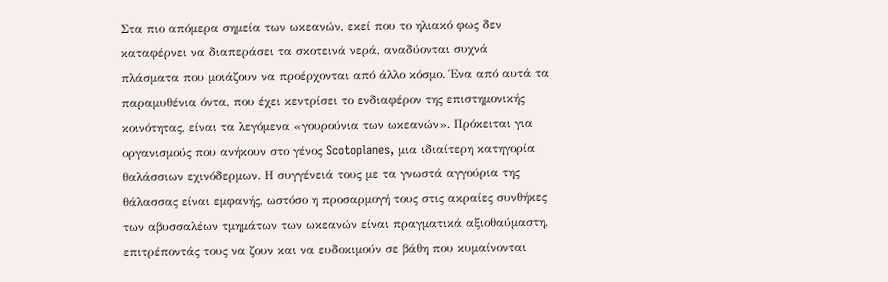Στα πιο απόμερα σημεία των ωκεανών, εκεί που το ηλιακό φως δεν καταφέρνει να διαπεράσει τα σκοτεινά νερά, αναδύονται συχνά πλάσματα που μοιάζουν να προέρχονται από άλλο κόσμο. Ένα από αυτά τα παραμυθένια όντα, που έχει κεντρίσει το ενδιαφέρον της επιστημονικής κοινότητας, είναι τα λεγόμενα «γουρούνια των ωκεανών». Πρόκειται για οργανισμούς που ανήκουν στο γένος Scotoplanes, μια ιδιαίτερη κατηγορία θαλάσσιων εχινόδερμων. Η συγγένειά τους με τα γνωστά αγγούρια της θάλασσας είναι εμφανής, ωστόσο η προσαρμογή τους στις ακραίες συνθήκες των αβυσσαλέων τμημάτων των ωκεανών είναι πραγματικά αξιοθαύμαστη, επιτρέποντάς τους να ζουν και να ευδοκιμούν σε βάθη που κυμαίνονται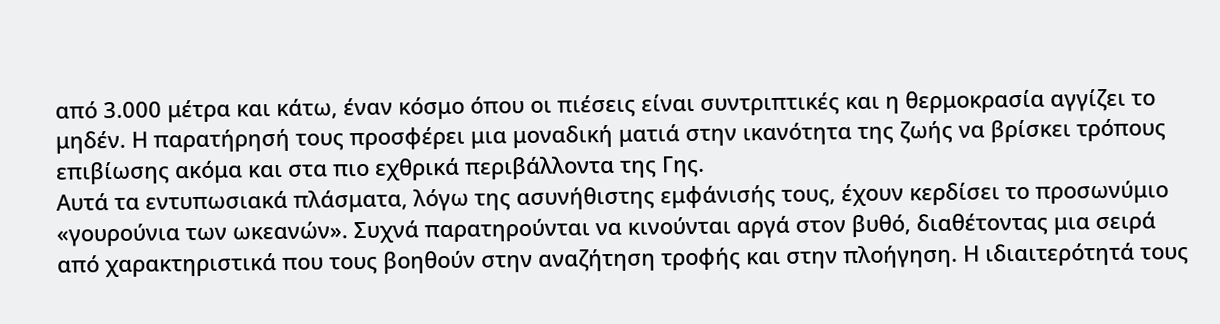από 3.000 μέτρα και κάτω, έναν κόσμο όπου οι πιέσεις είναι συντριπτικές και η θερμοκρασία αγγίζει το μηδέν. Η παρατήρησή τους προσφέρει μια μοναδική ματιά στην ικανότητα της ζωής να βρίσκει τρόπους επιβίωσης ακόμα και στα πιο εχθρικά περιβάλλοντα της Γης.
Αυτά τα εντυπωσιακά πλάσματα, λόγω της ασυνήθιστης εμφάνισής τους, έχουν κερδίσει το προσωνύμιο «γουρούνια των ωκεανών». Συχνά παρατηρούνται να κινούνται αργά στον βυθό, διαθέτοντας μια σειρά από χαρακτηριστικά που τους βοηθούν στην αναζήτηση τροφής και στην πλοήγηση. Η ιδιαιτερότητά τους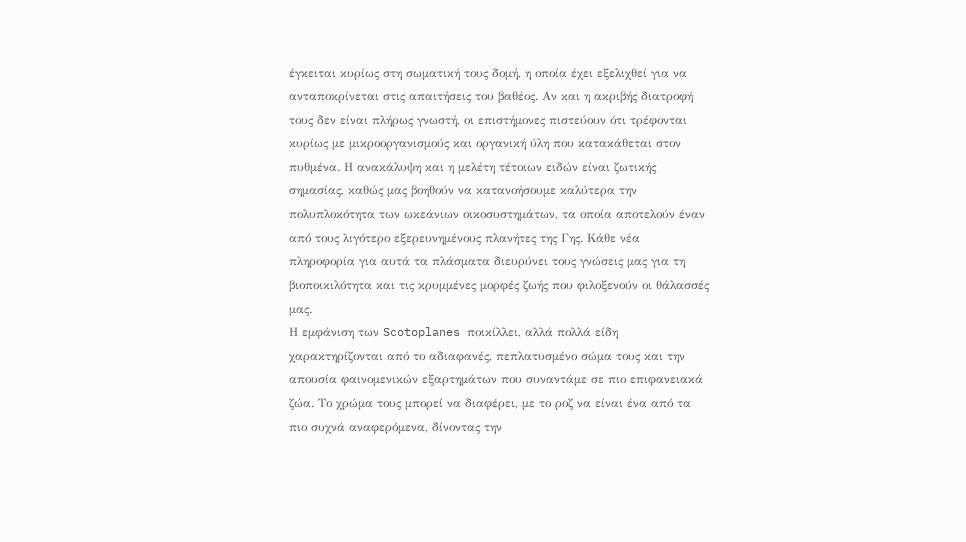έγκειται κυρίως στη σωματική τους δομή, η οποία έχει εξελιχθεί για να ανταποκρίνεται στις απαιτήσεις του βαθέος. Αν και η ακριβής διατροφή τους δεν είναι πλήρως γνωστή, οι επιστήμονες πιστεύουν ότι τρέφονται κυρίως με μικροοργανισμούς και οργανική ύλη που κατακάθεται στον πυθμένα. Η ανακάλυψη και η μελέτη τέτοιων ειδών είναι ζωτικής σημασίας, καθώς μας βοηθούν να κατανοήσουμε καλύτερα την πολυπλοκότητα των ωκεάνιων οικοσυστημάτων, τα οποία αποτελούν έναν από τους λιγότερο εξερευνημένους πλανήτες της Γης. Κάθε νέα πληροφορία για αυτά τα πλάσματα διευρύνει τους γνώσεις μας για τη βιοποικιλότητα και τις κρυμμένες μορφές ζωής που φιλοξενούν οι θάλασσές μας.
Η εμφάνιση των Scotoplanes ποικίλλει, αλλά πολλά είδη χαρακτηρίζονται από το αδιαφανές, πεπλατυσμένο σώμα τους και την απουσία φαινομενικών εξαρτημάτων που συναντάμε σε πιο επιφανειακά ζώα. Το χρώμα τους μπορεί να διαφέρει, με το ροζ να είναι ένα από τα πιο συχνά αναφερόμενα, δίνοντας την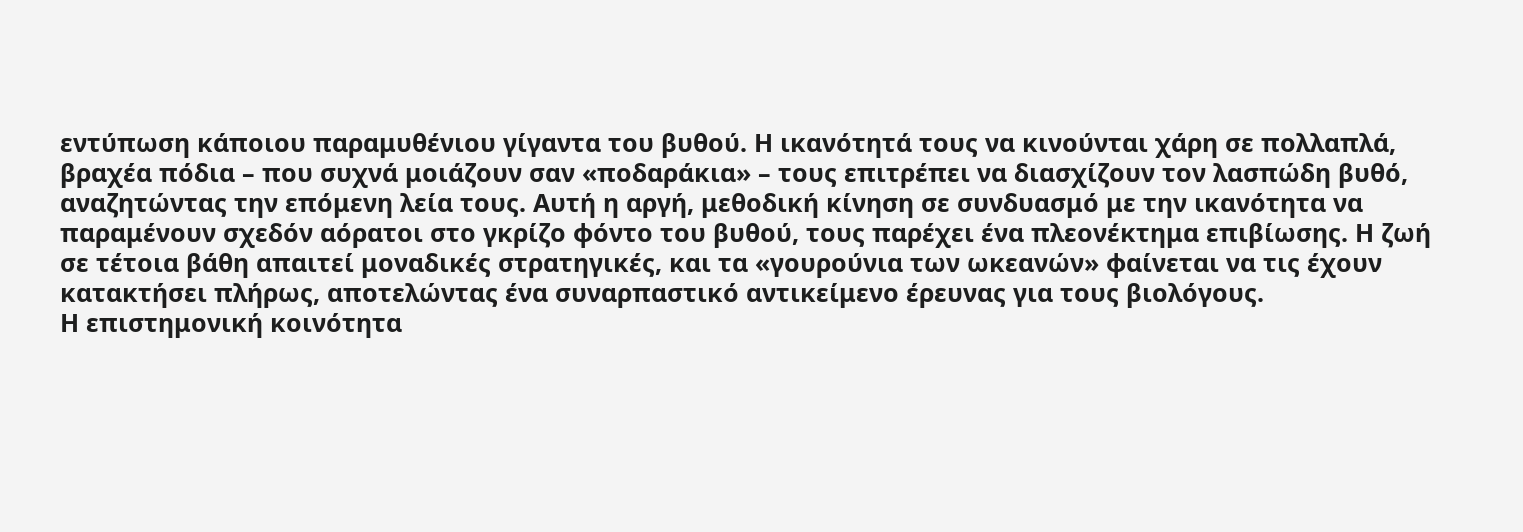εντύπωση κάποιου παραμυθένιου γίγαντα του βυθού. Η ικανότητά τους να κινούνται χάρη σε πολλαπλά, βραχέα πόδια – που συχνά μοιάζουν σαν «ποδαράκια» – τους επιτρέπει να διασχίζουν τον λασπώδη βυθό, αναζητώντας την επόμενη λεία τους. Αυτή η αργή, μεθοδική κίνηση σε συνδυασμό με την ικανότητα να παραμένουν σχεδόν αόρατοι στο γκρίζο φόντο του βυθού, τους παρέχει ένα πλεονέκτημα επιβίωσης. Η ζωή σε τέτοια βάθη απαιτεί μοναδικές στρατηγικές, και τα «γουρούνια των ωκεανών» φαίνεται να τις έχουν κατακτήσει πλήρως, αποτελώντας ένα συναρπαστικό αντικείμενο έρευνας για τους βιολόγους.
Η επιστημονική κοινότητα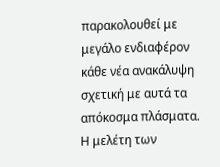παρακολουθεί με μεγάλο ενδιαφέρον κάθε νέα ανακάλυψη σχετική με αυτά τα απόκοσμα πλάσματα. Η μελέτη των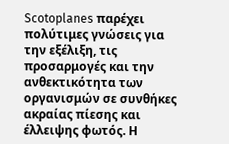Scotoplanes παρέχει πολύτιμες γνώσεις για την εξέλιξη, τις προσαρμογές και την ανθεκτικότητα των οργανισμών σε συνθήκες ακραίας πίεσης και έλλειψης φωτός. Η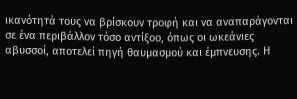ικανότητά τους να βρίσκουν τροφή και να αναπαράγονται σε ένα περιβάλλον τόσο αντίξοο, όπως οι ωκεάνιες αβυσσοί, αποτελεί πηγή θαυμασμού και έμπνευσης. Η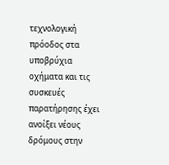τεχνολογική πρόοδος στα υποβρύχια οχήματα και τις συσκευές παρατήρησης έχει ανοίξει νέους δρόμους στην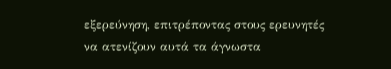εξερεύνηση, επιτρέποντας στους ερευνητές να ατενίζουν αυτά τα άγνωστα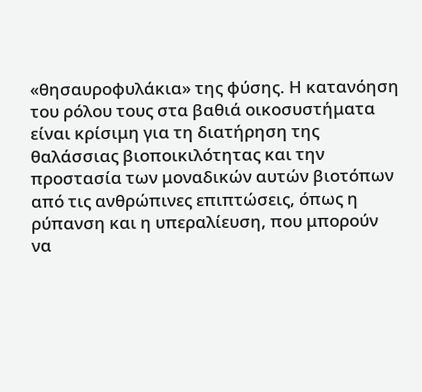«θησαυροφυλάκια» της φύσης. Η κατανόηση του ρόλου τους στα βαθιά οικοσυστήματα είναι κρίσιμη για τη διατήρηση της θαλάσσιας βιοποικιλότητας και την προστασία των μοναδικών αυτών βιοτόπων από τις ανθρώπινες επιπτώσεις, όπως η ρύπανση και η υπεραλίευση, που μπορούν να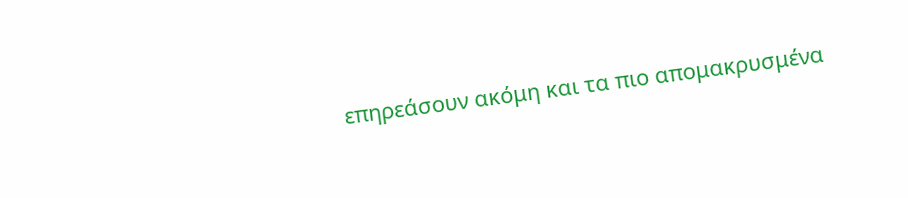επηρεάσουν ακόμη και τα πιο απομακρυσμένα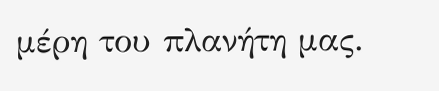μέρη του πλανήτη μας.